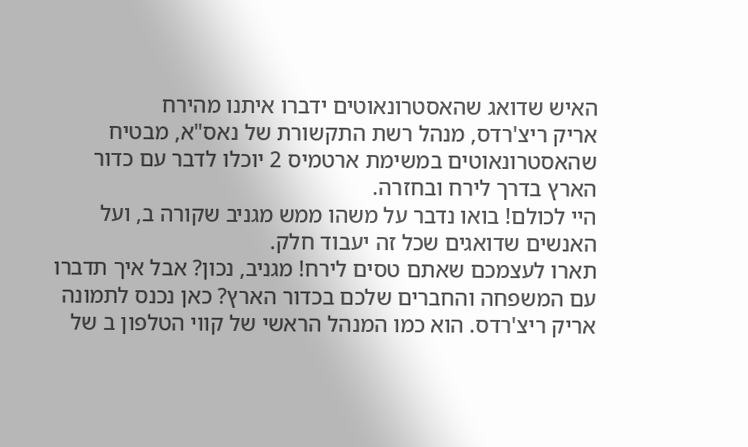האיש שדואג שהאסטרונאוטים ידברו איתנו מהירח
אריק ריצ'רדס, מנהל רשת התקשורת של נאס"א, מבטיח שהאסטרונאוטים במשימת ארטמיס 2 יוכלו לדבר עם כדור הארץ בדרך לירח ובחזרה.
היי לכולם! בואו נדבר על משהו ממש מגניב שקורה ב, ועל האנשים שדואגים שכל זה יעבוד חלק.
תארו לעצמכם שאתם טסים לירח! מגניב, נכון? אבל איך תדברו עם המשפחה והחברים שלכם בכדור הארץ? כאן נכנס לתמונה אריק ריצ'רדס. הוא כמו המנהל הראשי של קווי הטלפון ב של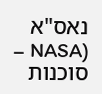נאס"א (NASA – סוכנות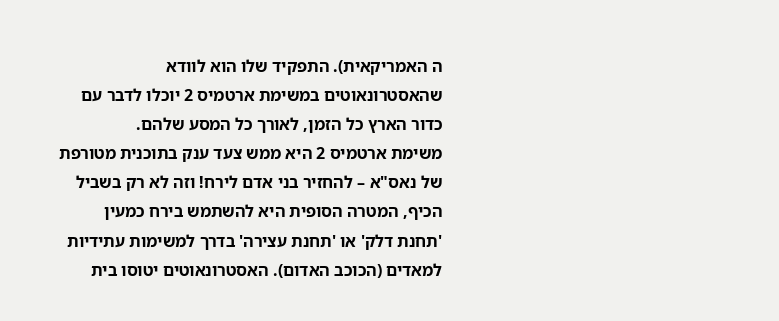ה האמריקאית). התפקיד שלו הוא לוודא שהאסטרונאוטים במשימת ארטמיס 2 יוכלו לדבר עם כדור הארץ כל הזמן, לאורך כל המסע שלהם.
משימת ארטמיס 2 היא ממש צעד ענק בתוכנית מטורפת של נאס"א – להחזיר בני אדם לירח! וזה לא רק בשביל הכיף, המטרה הסופית היא להשתמש בירח כמעין 'תחנת דלק' או 'תחנת עצירה' בדרך למשימות עתידיות למאדים (הכוכב האדום). האסטרונאוטים יטוסו בית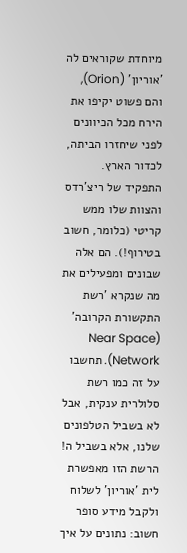מיוחדת שקוראים לה 'אוריון' (Orion), והם פשוט יקיפו את הירח מכל הכיוונים לפני שיחזרו הביתה, לכדור הארץ.
התפקיד של ריצ'רדס והצוות שלו ממש קריטי (כלומר, חשוב בטירוף!). הם אלה שבונים ומפעילים את מה שנקרא 'רשת התקשורת הקרובה' (Near Space Network). תחשבו על זה כמו רשת סלולרית ענקית, אבל לא בשביל הטלפונים שלנו, אלא בשביל ה! הרשת הזו מאפשרת לית 'אוריון' לשלוח ולקבל מידע סופר חשוב: נתונים על איך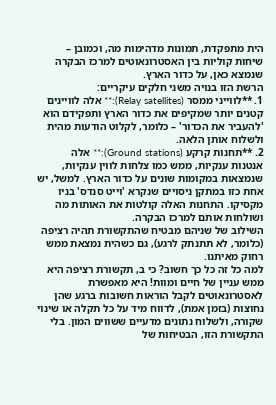הית מתפקדת, תמונות מדהימות מה, וכמובן – שיחות קוליות בין האסטרונאוטים למרכז הבקרה שנמצא כאן, על כדור הארץ.
הרשת הזו בנויה משני חלקים עיקריים:
1. **לווייני ממסר (Relay satellites):** אלה לוויינים קטנים יותר שמקיפים את כדור הארץ ותפקידם הוא 'להעביר את הכדור' – כלומר, לקלוט הודעות מהית ולשלוח אותן הלאה.
2. **תחנות קרקע (Ground stations):** אלה אנטנות ענקיות, ממש כמו צלחות לווין ענקיות, שנמצאות במקומות שונים על כדור הארץ. למשל, יש אחת כזו במתקן ניסויים שנקרא 'וייט סנדס' בניו מקסיקו. התחנות האלה קולטות את האותות מה ושולחות אותם למרכז הבקרה.
השילוב של שניהם מבטיח שהתקשורת תהיה רציפה (כלומר, לא תתנתק לרגע), גם כשהית נמצאת ממש רחוק מאיתנו.
למה כל זה כל כך חשוב? כי ב, תקשורת רציפה היא ממש עניין של חיים ומוות! היא מאפשרת לאסטרונאוטים לקבל הוראות חשובות ברגע שהן נחוצות (בזמן אמת), לדווח מיד על כל תקלה או שינוי שקורה, ולשלוח נתונים מדעיים ששווים המון. בלי התקשורת הזו, הבטיחות של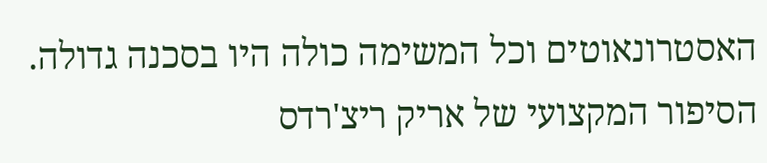האסטרונאוטים וכל המשימה כולה היו בסכנה גדולה.
הסיפור המקצועי של אריק ריצ'רדס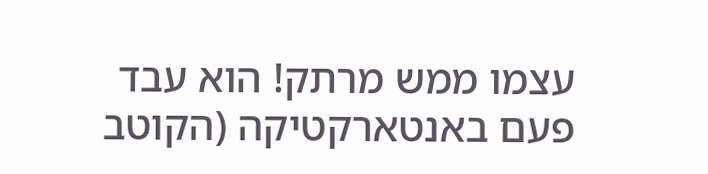עצמו ממש מרתק! הוא עבד פעם באנטארקטיקה (הקוטב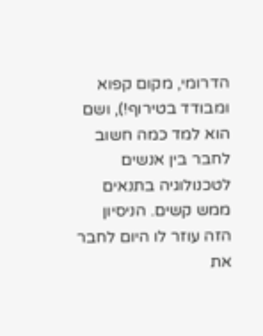הדרומי, מקום קפוא ומבודד בטירוף!), ושם הוא למד כמה חשוב לחבר בין אנשים לטכנולוגיה בתנאים ממש קשים. הניסיון הזה עוזר לו היום לחבר את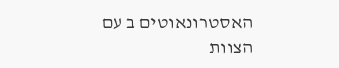האסטרונאוטים ב עם הצוות